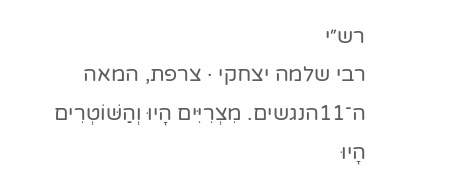רש״י
רבי שלמה יצחקי · צרפת, המאה ה־11הנגשים. מִצְרִיִּים הָיוּ וְהַשּׁוֹטְרִים הָיוּ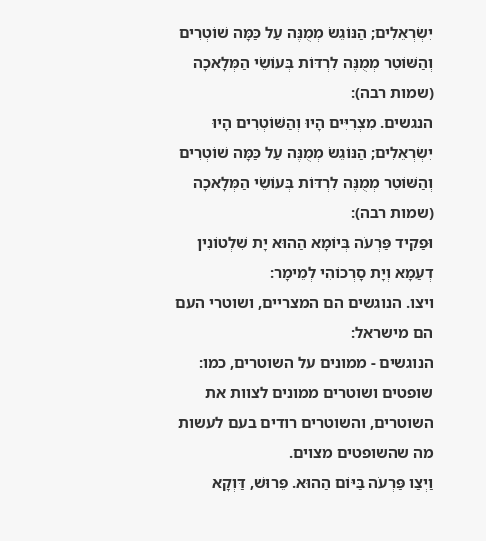יִשְׂרְאֵלִים; הַנּוֹגֵשׂ מְמֻנֶּה עַל כַּמָּה שׁוֹטְרִים וְהַשּׁוֹטֵר מְמֻנֶּה לִרְדּוֹת בְּעוֹשֵׂי הַמְּלָאכָה (שמות רבה):
הנגשים. מִצְרִיִּים הָיוּ וְהַשּׁוֹטְרִים הָיוּ יִשְׂרְאֵלִים; הַנּוֹגֵשׂ מְמֻנֶּה עַל כַּמָּה שׁוֹטְרִים וְהַשּׁוֹטֵר מְמֻנֶּה לִרְדּוֹת בְּעוֹשֵׂי הַמְּלָאכָה (שמות רבה):
וּפַקִיד פַּרְעֹה בְּיוֹמָא הַהוּא יָת שִׁלְטוֹנִין דְעַמָא וְיָת סָרְכוֹהִי לְמֵימָר:
ויצו. הנוגשים הם המצריים, ושוטרי העם הם מישראל:
הנוגשים - ממונים על השוטרים, כמו: שופטים ושוטרים ממונים לצוות את השוטרים, והשוטרים רודים בעם לעשות מה שהשופטים מצוים.
וַיְצַו פַּרְעֹה בַּיּוֹם הַהוּא. פֵּרוּשׁ, דַּוְקָא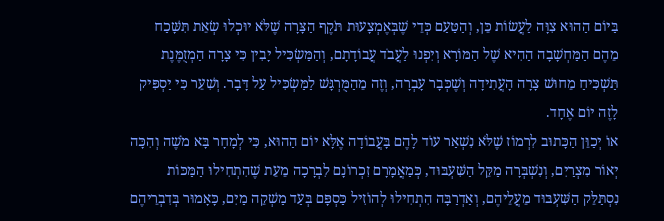בַּיּוֹם הַהוּא צִוָּה לַעֲשׂוֹת כֵּן, וְהַטַּעַם כְּדֵי שֶׁבְּאֶמְצָעוּת תֹּקֶף הַצָּרָה שֶׁלֹּא יוּכְלוּ שְׂאֵת תִּשָּׁכַח מֵהֶם הַמַּחְשָׁבָה הַהִיא שֶׁל הַמּוֹרָא וְיִפְנוּ לַעֲבֹד עֲבוֹדָתָם, וְהַמַּשְׂכִּיל יָבִין כִּי צָרָה הַמְזֻמֶּנֶת תַּשְׁכִּיחַ מֵחוּשׁ צָרָה הָעֲתִידָה וְשֶׁכְּבָר עָבְרָה, וְזֶה מֵהַמֻּרְגָּשׁ לַמַּשְׂכִּיל עַל דָּבָר. וְשִׁעֵר כִּי יַסְפִּיק לָזֶה יוֹם אֶחָד.
אוֹ יְכַוֵּן הַכָּתוּב לִרְמוֹז שֶׁלֹּא נִשְׁאַר עוֹד לָהֶם בָּעֲבוֹדָה אֶלָּא יוֹם הַהוּא, כִּי לְמָחָר בָּא מֹשֶׁה וְהִכָּה יְאוֹר מִצְרַיִם, וְנִשְׁבְּרָה מַקֵּל הַשִּׁעְבּוּד, כְּמַאֲמָרָם זִכְרוֹנָם לִבְרָכָה מֵעֵת שֶׁהִתְחִילוּ הַמַּכּוֹת נִסְתַּלֵּק הַשִּׁעְבּוּד מֵעֲלֵיהֶם, וְאַדְרַבָּה הִתְחִילוּ לְהוֹזִיל כַּסְפָּם בְּעַד מַשְׁקֵה מַיִם, כָּאָמוּר בְּדִבְרֵיהֶם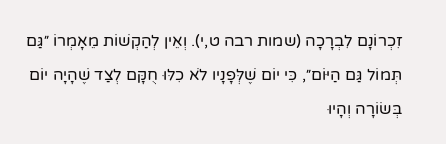זִכְרוֹנָם לִבְרָכָה (שמות רבה ט,י). וְאֵין לְהַקְשׁוֹת מֵאָמְרוֹ ״גַּם תְּמוֹל גַּם הַיּוֹם״, כִּי יוֹם שֶׁלְּפָנָיו לֹא כִלּוּ חֻקָּם לְצַד שֶׁהָיָה יוֹם בְּשׂוֹרָה וְהָיוּ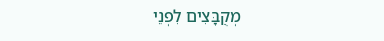מְקֻבָּצִים לִפְנֵי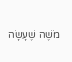מֹשֶׁה שֶׁעָשָׂה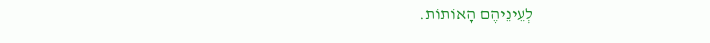לְעֵינֵיהֶם הָאוֹתוֹת.